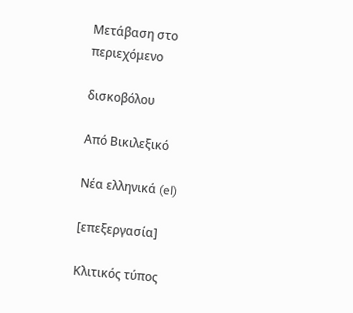Μετάβαση στο περιεχόμενο

δισκοβόλου

Από Βικιλεξικό

Νέα ελληνικά (el)

[επεξεργασία]

Κλιτικός τύπος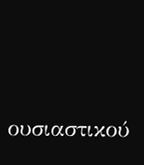ουσιαστικού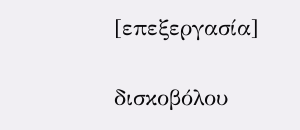[επεξεργασία]

δισκοβόλου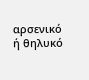αρσενικό ή θηλυκό